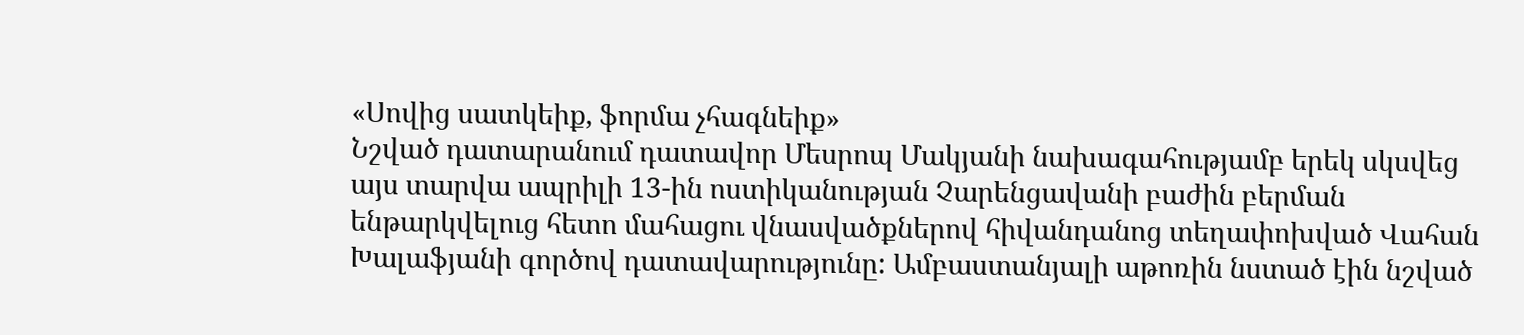«Սովից սատկեիք, ֆորմա չհագնեիք»
Նշված դատարանում դատավոր Մեսրոպ Մակյանի նախագահությամբ երեկ սկսվեց այս տարվա ապրիլի 13-ին ոստիկանության Չարենցավանի բաժին բերման ենթարկվելուց հետո մահացու վնասվածքներով հիվանդանոց տեղափոխված Վահան Խալաֆյանի գործով դատավարությունը: Ամբաստանյալի աթոռին նստած էին նշված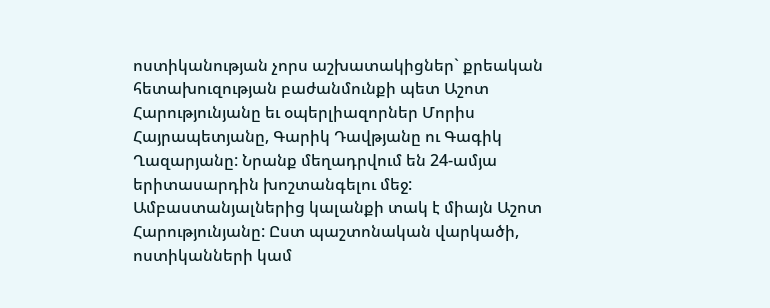ոստիկանության չորս աշխատակիցներ` քրեական հետախուզության բաժանմունքի պետ Աշոտ Հարությունյանը եւ օպերլիազորներ Մորիս Հայրապետյանը, Գարիկ Դավթյանը ու Գագիկ Ղազարյանը: Նրանք մեղադրվում են 24-ամյա երիտասարդին խոշտանգելու մեջ: Ամբաստանյալներից կալանքի տակ է միայն Աշոտ Հարությունյանը: Ըստ պաշտոնական վարկածի, ոստիկանների կամ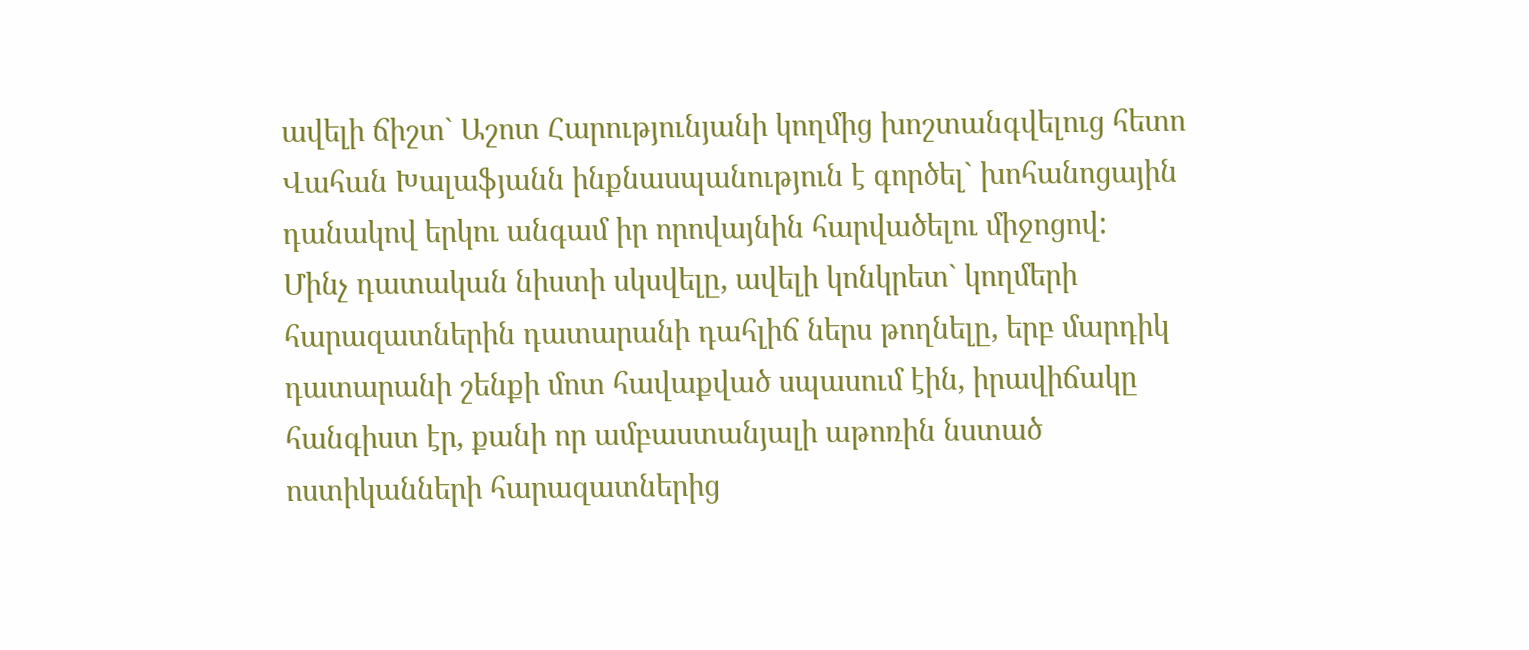ավելի ճիշտ` Աշոտ Հարությունյանի կողմից խոշտանգվելուց հետո Վահան Խալաֆյանն ինքնասպանություն է գործել` խոհանոցային դանակով երկու անգամ իր որովայնին հարվածելու միջոցով:
Մինչ դատական նիստի սկսվելը, ավելի կոնկրետ` կողմերի հարազատներին դատարանի դահլիճ ներս թողնելը, երբ մարդիկ դատարանի շենքի մոտ հավաքված սպասում էին, իրավիճակը հանգիստ էր, քանի որ ամբաստանյալի աթոռին նստած ոստիկանների հարազատներից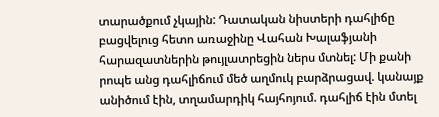տարածքում չկային: Դատական նիստերի դահլիճը բացվելուց հետո առաջինը Վահան Խալաֆյանի հարազատներին թույլատրեցին ներս մտնել: Մի քանի րոպե անց դահլիճում մեծ աղմուկ բարձրացավ. կանայք անիծում էին, տղամարդիկ հայհոյում. դահլիճ էին մտել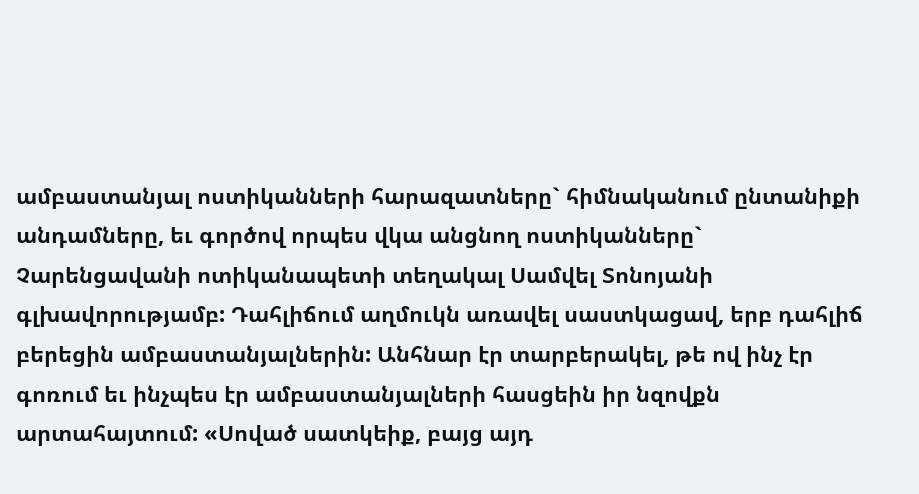ամբաստանյալ ոստիկանների հարազատները` հիմնականում ընտանիքի անդամները, եւ գործով որպես վկա անցնող ոստիկանները` Չարենցավանի ոտիկանապետի տեղակալ Սամվել Տոնոյանի գլխավորությամբ: Դահլիճում աղմուկն առավել սաստկացավ, երբ դահլիճ բերեցին ամբաստանյալներին: Անհնար էր տարբերակել, թե ով ինչ էր գոռում եւ ինչպես էր ամբաստանյալների հասցեին իր նզովքն արտահայտում: «Սոված սատկեիք, բայց այդ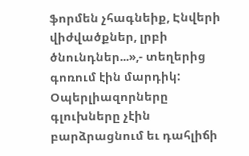ֆորմեն չհագնեիք, Էնվերի վիժվածքներ, լրբի ծնունդներ...»,- տեղերից գոռում էին մարդիկ: Օպերլիազորները գլուխները չէին բարձրացնում եւ դահլիճի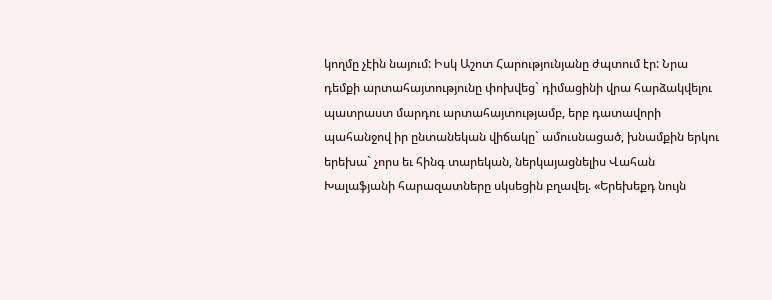կողմը չէին նայում: Իսկ Աշոտ Հարությունյանը ժպտում էր: Նրա դեմքի արտահայտությունը փոխվեց` դիմացինի վրա հարձակվելու պատրաստ մարդու արտահայտությամբ, երբ դատավորի պահանջով իր ընտանեկան վիճակը` ամուսնացած, խնամքին երկու երեխա` չորս եւ հինգ տարեկան, ներկայացնելիս Վահան Խալաֆյանի հարազատները սկսեցին բղավել. «Երեխեքդ նույն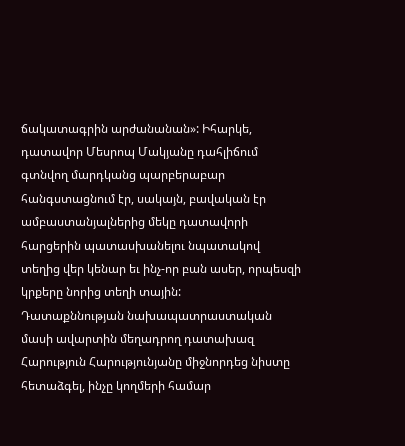ճակատագրին արժանանան»: Իհարկե, դատավոր Մեսրոպ Մակյանը դահլիճում գտնվող մարդկանց պարբերաբար հանգստացնում էր, սակայն, բավական էր ամբաստանյալներից մեկը դատավորի հարցերին պատասխանելու նպատակով տեղից վեր կենար եւ ինչ-որ բան ասեր, որպեսզի կրքերը նորից տեղի տային:
Դատաքննության նախապատրաստական մասի ավարտին մեղադրող դատախազ Հարություն Հարությունյանը միջնորդեց նիստը հետաձգել, ինչը կողմերի համար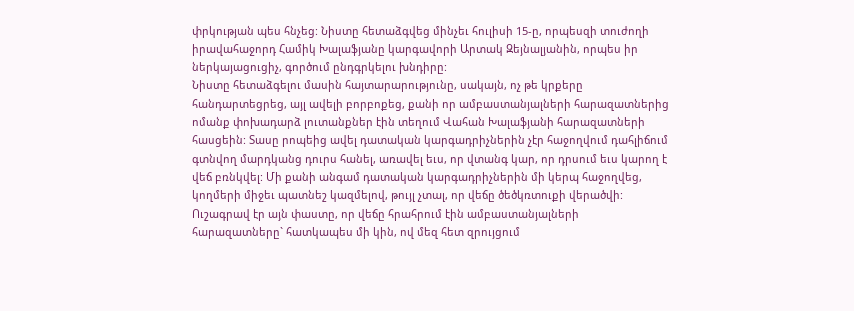փրկության պես հնչեց: Նիստը հետաձգվեց մինչեւ հուլիսի 15-ը, որպեսզի տուժողի իրավահաջորդ Համիկ Խալաֆյանը կարգավորի Արտակ Զեյնալյանին, որպես իր ներկայացուցիչ, գործում ընդգրկելու խնդիրը:
Նիստը հետաձգելու մասին հայտարարությունը, սակայն, ոչ թե կրքերը հանդարտեցրեց, այլ ավելի բորբոքեց, քանի որ ամբաստանյալների հարազատներից ոմանք փոխադարձ լուտանքներ էին տեղում Վահան Խալաֆյանի հարազատների հասցեին: Տասը րոպեից ավել դատական կարգադրիչներին չէր հաջողվում դահլիճում գտնվող մարդկանց դուրս հանել, առավել եւս, որ վտանգ կար, որ դրսում եւս կարող է վեճ բռնկվել: Մի քանի անգամ դատական կարգադրիչներին մի կերպ հաջողվեց, կողմերի միջեւ պատնեշ կազմելով, թույլ չտալ, որ վեճը ծեծկռտուքի վերածվի: Ուշագրավ էր այն փաստը, որ վեճը հրահրում էին ամբաստանյալների հարազատները` հատկապես մի կին, ով մեզ հետ զրույցում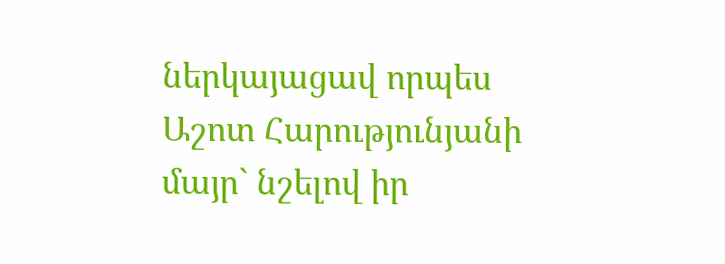ներկայացավ որպես Աշոտ Հարությունյանի մայր` նշելով իր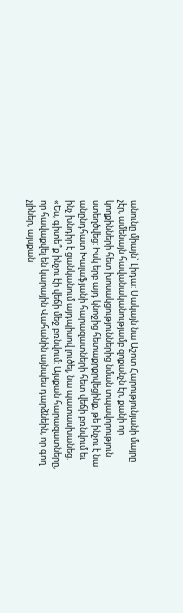անունը միայն` Լիդա: Սակայն նա Աշոտ Հարությունյանի մայրը չէր, ամենայն հավանականությամբ զոքանչն էր, քանի որ կողքինների հետ խոսակցություններից նման տպավորություն ստեղծվեց: Իսկ երբ այդ կնոջից հետաքրքրվեցինք, թե ինչու է նա անընդհատ Խալաֆյանի հարազատների հետ վեճի բռնվում եւ ինչ խնդիր է ցանկանում այդպիսով լուծել, նա պատասխանեց. «Ես, գիտե՞ք ինչու էի վեճի մեջ բռնվում: Այսքան հարազատները, որ հավաքվել են կարային Վահանին այնպես դարձնեին, որ գող չլիներ, այսքան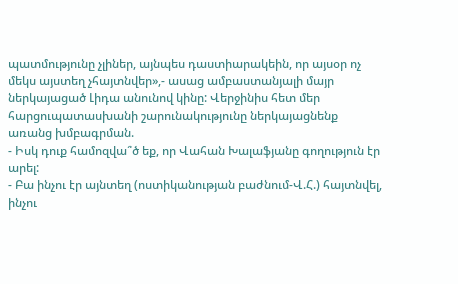պատմությունը չլիներ, այնպես դաստիարակեին, որ այսօր ոչ մեկս այստեղ չհայտնվեր»,- ասաց ամբաստանյալի մայր ներկայացած Լիդա անունով կինը: Վերջինիս հետ մեր հարցուպատասխանի շարունակությունը ներկայացնենք առանց խմբագրման.
- Իսկ դուք համոզվա՞ծ եք, որ Վահան Խալաֆյանը գողություն էր արել:
- Բա ինչու էր այնտեղ (ոստիկանության բաժնում-Վ.Հ.) հայտնվել, ինչու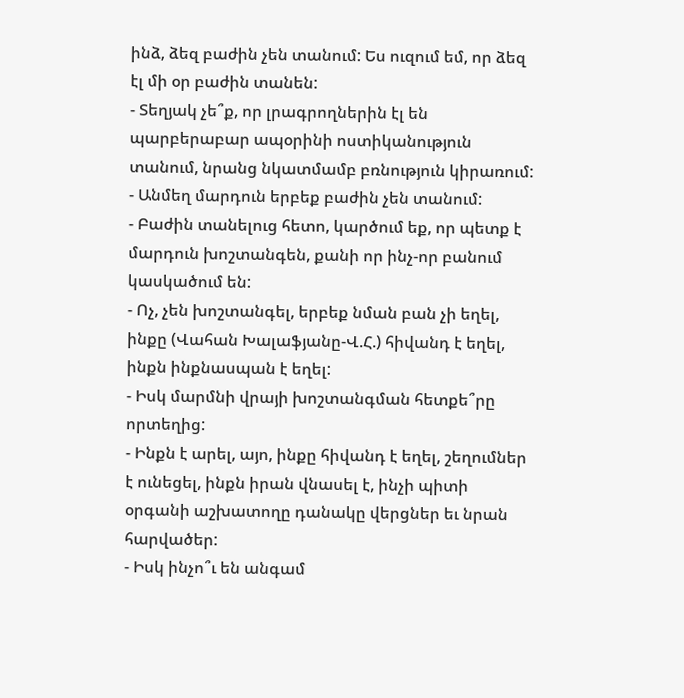ինձ, ձեզ բաժին չեն տանում: Ես ուզում եմ, որ ձեզ էլ մի օր բաժին տանեն:
- Տեղյակ չե՞ք, որ լրագրողներին էլ են պարբերաբար ապօրինի ոստիկանություն տանում, նրանց նկատմամբ բռնություն կիրառում:
- Անմեղ մարդուն երբեք բաժին չեն տանում:
- Բաժին տանելուց հետո, կարծում եք, որ պետք է մարդուն խոշտանգեն, քանի որ ինչ-որ բանում կասկածում են:
- Ոչ, չեն խոշտանգել, երբեք նման բան չի եղել, ինքը (Վահան Խալաֆյանը-Վ.Հ.) հիվանդ է եղել, ինքն ինքնասպան է եղել:
- Իսկ մարմնի վրայի խոշտանգման հետքե՞րը որտեղից:
- Ինքն է արել, այո, ինքը հիվանդ է եղել, շեղումներ է ունեցել, ինքն իրան վնասել է, ինչի պիտի օրգանի աշխատողը դանակը վերցներ եւ նրան հարվածեր:
- Իսկ ինչո՞ւ են անգամ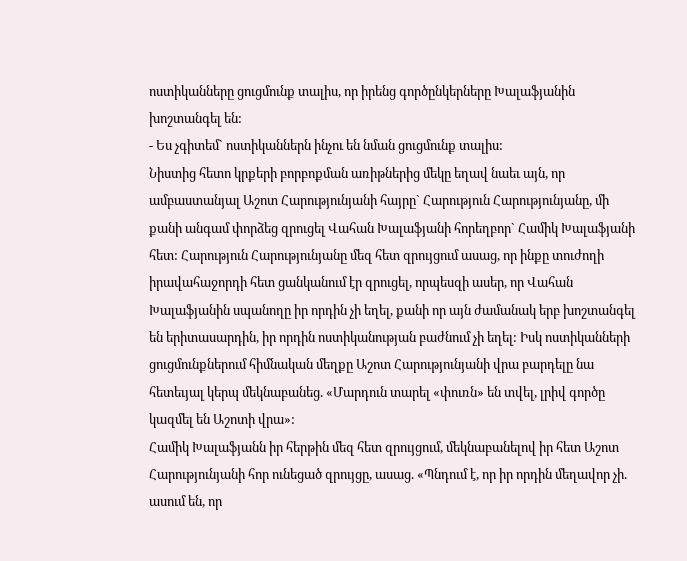ոստիկանները ցուցմունք տալիս, որ իրենց գործընկերները Խալաֆյանին խոշտանգել են:
- Ես չգիտեմ` ոստիկաններն ինչու են նման ցուցմունք տալիս:
Նիստից հետո կրքերի բորբոքման առիթներից մեկը եղավ նաեւ այն, որ ամբաստանյալ Աշոտ Հարությունյանի հայրը` Հարություն Հարությունյանը, մի քանի անգամ փորձեց զրուցել Վահան Խալաֆյանի հորեղբոր` Համիկ Խալաֆյանի հետ: Հարություն Հարությունյանը մեզ հետ զրույցում ասաց, որ ինքը տուժողի իրավահաջորդի հետ ցանկանում էր զրուցել, որպեսզի ասեր, որ Վահան Խալաֆյանին սպանողը իր որդին չի եղել, քանի որ այն ժամանակ երբ խոշտանգել են երիտասարդին, իր որդին ոստիկանության բաժնում չի եղել: Իսկ ոստիկանների ցուցմունքներում հիմնական մեղքը Աշոտ Հարությունյանի վրա բարդելը նա հետեւյալ կերպ մեկնաբանեց. «Մարդուն տարել «փուռն» են տվել, լրիվ գործը կազմել են Աշոտի վրա»:
Համիկ Խալաֆյանն իր հերթին մեզ հետ զրույցում, մեկնաբանելով իր հետ Աշոտ Հարությունյանի հոր ունեցած զրույցը, ասաց. «Պնդում է, որ իր որդին մեղավոր չի. ասում են, որ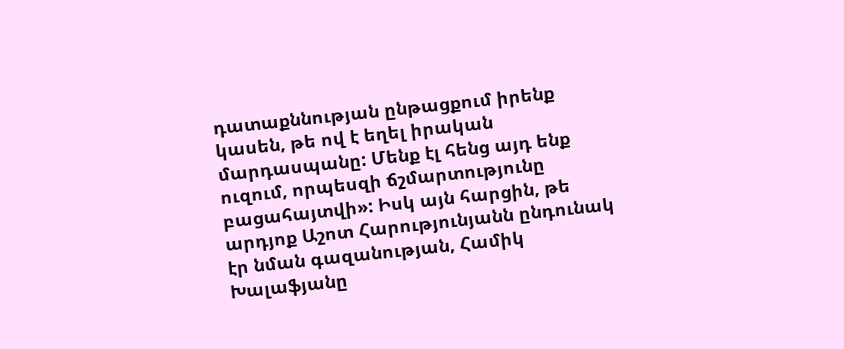դատաքննության ընթացքում իրենք կասեն, թե ով է եղել իրական մարդասպանը: Մենք էլ հենց այդ ենք ուզում, որպեսզի ճշմարտությունը բացահայտվի»: Իսկ այն հարցին, թե արդյոք Աշոտ Հարությունյանն ընդունակ էր նման գազանության, Համիկ Խալաֆյանը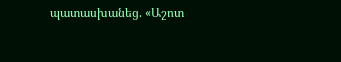պատասխանեց. «Աշոտ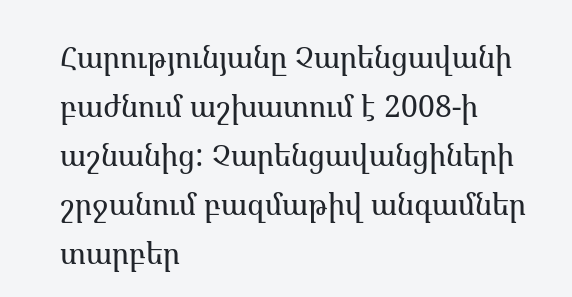Հարությունյանը Չարենցավանի բաժնում աշխատում է 2008-ի աշնանից: Չարենցավանցիների շրջանում բազմաթիվ անգամներ տարբեր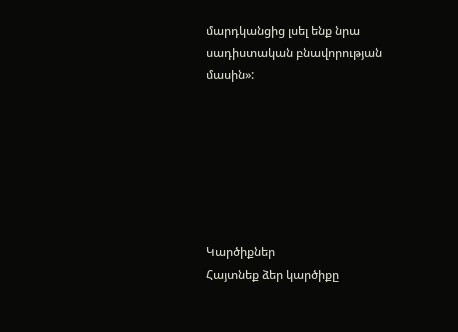մարդկանցից լսել ենք նրա սադիստական բնավորության մասին»:







Կարծիքներ
Հայտնեք ձեր կարծիքը